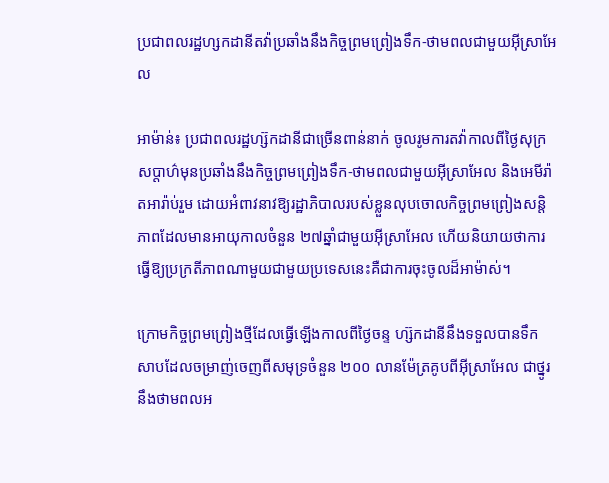ប្រជាពលរដ្ឋហ្សកដានីតវ៉ាប្រឆាំងនឹងកិច្ចព្រមព្រៀងទឹក-ថាមពលជាមួយអ៊ីស្រាអែល

អាម៉ាន់៖ ប្រជាពលរដ្ឋហ្ស៊កដានីជាច្រើនពាន់នាក់ ចូលរូមការតវ៉ាកាលពីថ្ងៃសុក្រសប្ដាហ៌មុនប្រឆាំងនឹងកិច្ចព្រមព្រៀងទឹក-ថាមពលជាមួយអ៊ីស្រាអែល និងអេមីរ៉ាតអារ៉ាប់រួម ដោយអំពាវនាវឱ្យរដ្ឋាភិបាលរបស់ខ្លួនលុបចោលកិច្ចព្រមព្រៀងសន្តិភាពដែលមានអាយុកាលចំនួន ២៧ឆ្នាំជាមួយអ៊ីស្រាអែល ហើយនិយាយថាការធ្វើឱ្យប្រក្រតីភាពណាមួយជាមួយប្រទេសនេះគឺជាការចុះចូលដ៏អាម៉ាស់។

ក្រោមកិច្ចព្រមព្រៀងថ្មីដែលធ្វើឡើងកាលពីថ្ងៃចន្ទ ហ្ស៊កដានីនឹងទទួលបានទឹកសាបដែលចម្រាញ់ចេញពីសមុទ្រចំនួន ២០០ លានម៉ែត្រគូបពីអ៊ីស្រាអែល ជាថ្នូរនឹងថាមពលអ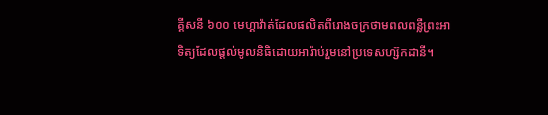គ្គីសនី ៦០០ មេហ្គាវ៉ាត់ដែលផលិតពីរោងចក្រថាមពលពន្លឺព្រះអាទិត្យដែលផ្តល់មូលនិធិដោយអារ៉ាប់រួមនៅប្រទេសហ្ស៊កដានី។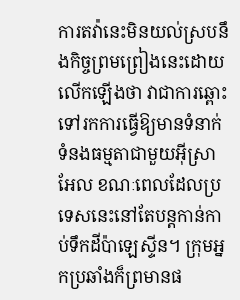ការតវ៉ានេះមិនយល់ស្របនឹងកិច្ចព្រមព្រៀងនេះដោយលើកឡើងថា វាជាការឆ្ពោះទៅរកការធ្វើឱ្យមានទំនាក់ទំនងធម្មតាជាមួយអ៊ីស្រាអែល ខណៈពេលដែលប្រទេសនេះនៅតែបន្តកាន់កាប់ទឹកដីប៉ាឡេស្ទីន។ ក្រុមអ្នកប្រឆាំងក៏ព្រមានផ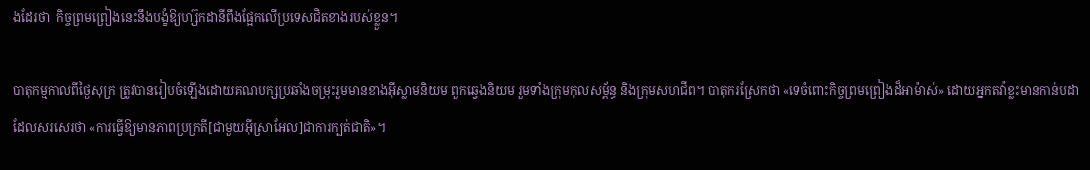ងដែរថា  កិច្ចព្រមព្រៀងនេះនឹងបង្ខំឱ្យហ្ស៊កដានីពឹងផ្អែកលើប្រទេសជិតខាងរបស់ខ្លួន។

បាតុកម្មកាលពីថ្ងៃសុក្រ ត្រូវបានរៀបចំឡើងដោយគណបក្សប្រឆាំងចម្រុះរួមមានខាងអ៊ីស្លាមនិយម ពួកឆ្វេងនិយម រួមទាំងក្រុមកុលសម្ព័ន្ធ និងក្រុមសហជីព។ បាតុករស្រែកថា «ទេចំពោះកិច្ចព្រមព្រៀងដ៏អាម៉ាស់» ដោយអ្នកតវ៉ាខ្លះមានកាន់បដាដែលសរសេរថា «ការធ្វើឱ្យមានភាពប្រក្រតី[ជាមួយអ៊ីស្រាអែល]ជាការក្បត់ជាតិ»។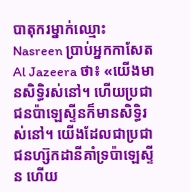បាតុករម្នាក់ឈ្មោះ Nasreen ប្រាប់អ្នកកាសែត Al Jazeera ថា៖ «យើងមានសិទ្ធិរស់នៅ។ ហើយប្រជាជនប៉ាឡេស្ទីនក៏មានសិទ្ធិរស់នៅ។ យើងដែលជាប្រជាជនហ្ស៊កដានីគាំទ្រប៉ាឡេស្ទីន ហើយ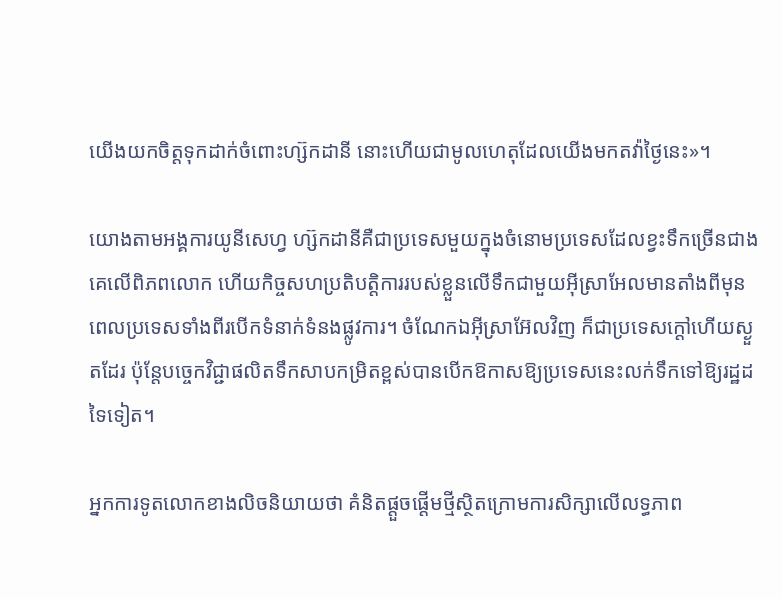យើងយកចិត្តទុកដាក់ចំពោះហ្ស៊កដានី នោះហើយជាមូលហេតុដែលយើងមកតវ៉ាថ្ងៃនេះ»។

យោងតាមអង្គការយូនីសេហ្វ ហ្ស៊កដានីគឺជាប្រទេសមួយក្នុងចំនោមប្រទេសដែលខ្វះទឹកច្រើនជាងគេលើពិភពលោក ហើយកិច្ចសហប្រតិបត្តិការរបស់ខ្លួនលើទឹកជាមួយអ៊ីស្រាអែលមានតាំងពីមុនពេលប្រទេសទាំងពីរបើកទំនាក់ទំនងផ្លូវការ។ ចំណែកឯអ៊ីស្រាអ៊ែលវិញ ក៏ជាប្រទេសក្តៅហើយស្ងួតដែរ ប៉ុន្តែបច្ចេកវិជ្ជាផលិតទឹកសាបកម្រិតខ្ពស់បានបើកឱកាសឱ្យប្រទេសនេះលក់ទឹកទៅឱ្យរដ្ឋដទៃទៀត។

អ្នកការទូតលោកខាងលិចនិយាយថា គំនិតផ្តួចផ្តើមថ្មីស្ថិតក្រោមការសិក្សាលើលទ្ធភាព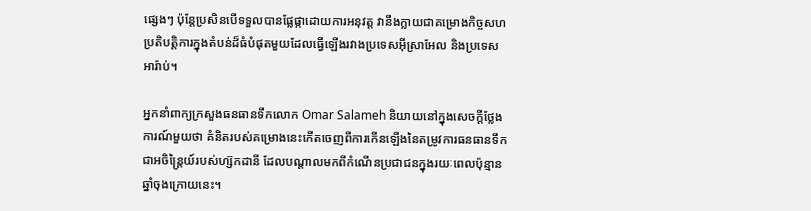ផ្សេងៗ ប៉ុន្តែប្រសិនបើទទួលបានផ្លែផ្កាដោយការអនុវត្ត វានឹងក្លាយជាគម្រោងកិច្ចសហប្រតិបត្តិការក្នុងតំបន់ដ៏ធំបំផុតមួយដែលធ្វើឡើងរវាងប្រទេសអ៊ីស្រាអែល និងប្រទេសអារ៉ាប់។

អ្នកនាំពាក្យក្រសួងធនធានទឹកលោក Omar Salameh និយាយនៅក្នុងសេចក្តីថ្លែងការណ៍មួយថា គំនិតរបស់គម្រោងនេះកើតចេញពីការកើនឡើងនៃតម្រូវការធនធានទឹកជាអចិន្ត្រៃយ៍របស់ហ្ស៊កដានី ដែលបណ្ដាលមកពីកំណើនប្រជាជនក្នុងរយៈពេលប៉ុន្មានឆ្នាំចុងក្រោយនេះ។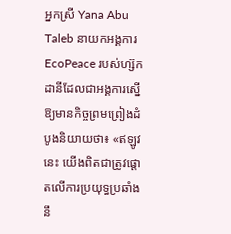អ្នកស្រី Yana Abu Taleb នាយកអង្គការ EcoPeace របស់ហ្ស៊កដានីដែលជាអង្គការស្នើឱ្យមានកិច្ចព្រមព្រៀងដំបូងនិយាយថា៖ «ឥឡូវនេះ យើងពិតជាត្រូវផ្តោតលើការប្រយុទ្ធប្រឆាំងនឹ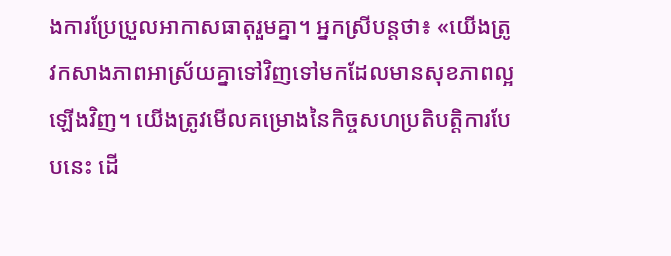ងការប្រែប្រួលអាកាសធាតុរួមគ្នា។ អ្នកស្រីបន្តថា៖ «យើងត្រូវកសាងភាពអាស្រ័យគ្នាទៅវិញទៅមកដែលមានសុខភាពល្អឡើងវិញ។ យើងត្រូវមើលគម្រោងនៃកិច្ចសហប្រតិបត្តិការបែបនេះ ដើ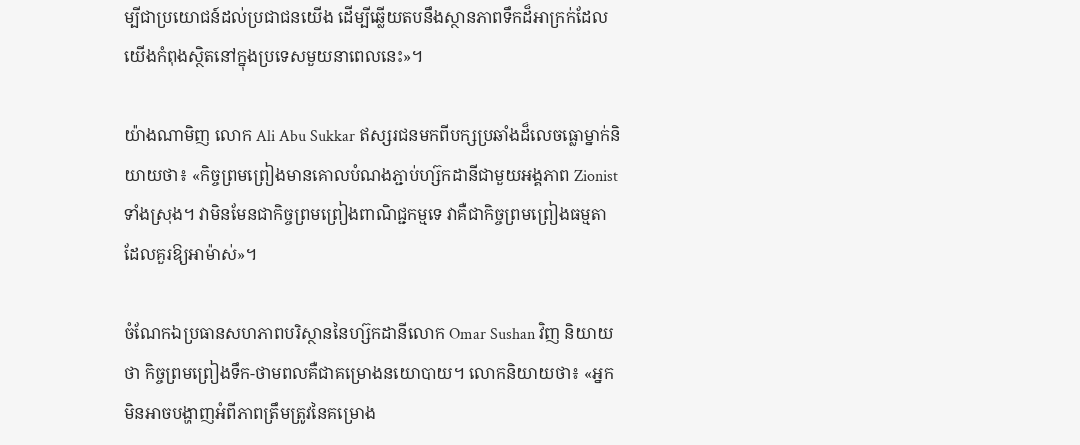ម្បីជាប្រយោជន៍ដល់ប្រជាជនយើង ដើម្បីឆ្លើយតបនឹងស្ថានភាពទឹកដ៏អាក្រក់ដែលយើងកំពុងស្ថិតនៅក្នុងប្រទេសមួយនាពេលនេះ»។

យ៉ាងណាមិញ លោក Ali Abu Sukkar ឥស្សរជនមកពីបក្សប្រឆាំងដ៏លេចធ្លោម្នាក់និយាយថា៖ «កិច្ចព្រមព្រៀងមានគោលបំណងភ្ជាប់ហ្ស៊កដានីជាមួយអង្គភាព Zionist ទាំងស្រុង។ វាមិនមែនជាកិច្ចព្រមព្រៀងពាណិជ្ជកម្មទេ វាគឺជាកិច្ចព្រមព្រៀងធម្មតាដែលគួរឱ្យអាម៉ាស់»។

ចំណែកឯប្រធានសហភាពបរិស្ថាននៃហ្ស៊កដានីលោក Omar Sushan វិញ និយាយថា កិច្ចព្រមព្រៀងទឹក-ថាមពលគឺជាគម្រោងនយោបាយ។ លោកនិយាយថា៖ «អ្នកមិនអាចបង្ហាញអំពីភាពត្រឹមត្រូវនៃគម្រោង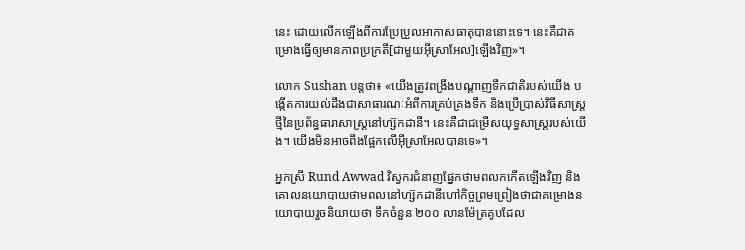នេះ ដោយលើកឡើងពីការប្រែប្រួលអាកាសធាតុបាននោះទេ។ នេះគឺជាគម្រោងធ្វើឲ្យមានភាពប្រក្រតី[ជាមួយអ៊ីស្រាអែល]ឡើងវិញ»។

លោក Sushan បន្តថា៖ «យើងត្រូវពង្រឹងបណ្តាញទឹកជាតិរបស់យើង បង្កើតការយល់ដឹងជាសាធារណៈអំពីការគ្រប់គ្រងទឹក និងប្រើប្រាស់វិធីសាស្រ្តថ្មីនៃប្រព័ន្ធធារាសាស្រ្តនៅហ្ស៊កដានី។ នេះគឺជាជម្រើសយុទ្ធសាស្ត្ររបស់យើង។ យើងមិនអាចពឹងផ្អែកលើអ៊ីស្រាអែលបានទេ»។

អ្នកស្រី Rund Awwad វិស្វករជំនាញផ្នែកថាមពលកកើតឡើងវិញ និងគោលនយោបាយថាមពលនៅហ្ស៊កដានីហៅកិច្ចព្រមព្រៀងថាជាគម្រោងនយោបាយរួចនិយាយថា ទឹកចំនួន ២០០ លានម៉ែត្រគូបដែល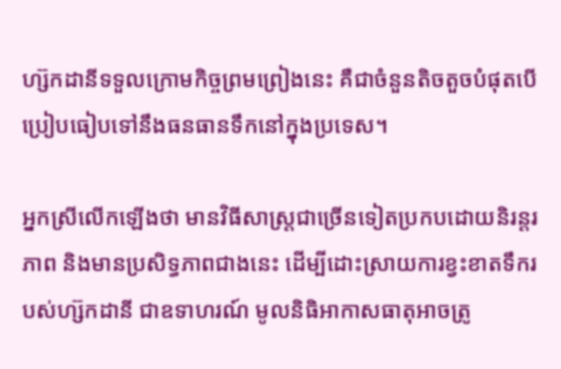ហ្ស៊កដានីទទួលក្រោមកិច្ចព្រមព្រៀងនេះ គឺជាចំនួនតិចតួចបំផុតបើប្រៀបធៀបទៅនឹងធនធានទឹកនៅក្នុងប្រទេស។

អ្នកស្រីលើកឡើងថា មានវិធីសាស្រ្តជាច្រើនទៀតប្រកបដោយនិរន្តរភាព និងមានប្រសិទ្ធភាពជាងនេះ ដើម្បីដោះស្រាយការខ្វះខាតទឹករបស់ហ្ស៊កដានី ជាឧទាហរណ៍ មូលនិធិអាកាសធាតុអាចត្រូ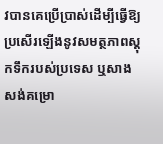វបានគេប្រើប្រាស់ដើម្បីធ្វើឱ្យប្រសើរឡើងនូវសមត្ថភាពស្តុកទឹករបស់ប្រទេស ឬសាងសង់គម្រោ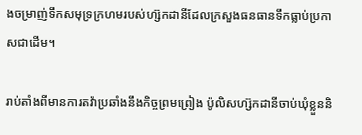ងចម្រាញ់ទឹកសមុទ្រក្រហមរបស់ហ្ស៊កដានីដែលក្រសួងធនធានទឹកធ្លាប់ប្រកាសជាដើម។

រាប់តាំងពីមានការតវ៉ាប្រឆាំងនឹងកិច្ចព្រមព្រៀង ប៉ូលិសហ្ស៊កដានីចាប់ឃុំខ្លួននិ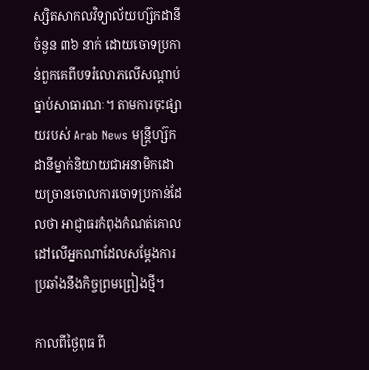ស្សិតសាកលវិទ្យាល័យហ្ស៊កដានីចំនួន ៣៦ នាក់ ដោយចោទប្រកាន់ពួកគេពីបទរំលោភលើសណ្តាប់ធ្នាប់សាធារណៈ។ តាមការចុះផ្សាយរបស់ Arab News មន្ត្រីហ្ស៊កដានីម្នាក់និយាយជាអនាមិកដោយច្រានចោលការចោទប្រកាន់ដែលថា អាជ្ញាធរកំពុងកំណត់គោលដៅលើអ្នកណាដែលសម្ដែងការប្រឆាំងនឹងកិច្ចព្រមព្រៀងថ្មី។

កាលពីថ្ងៃពុធ ពី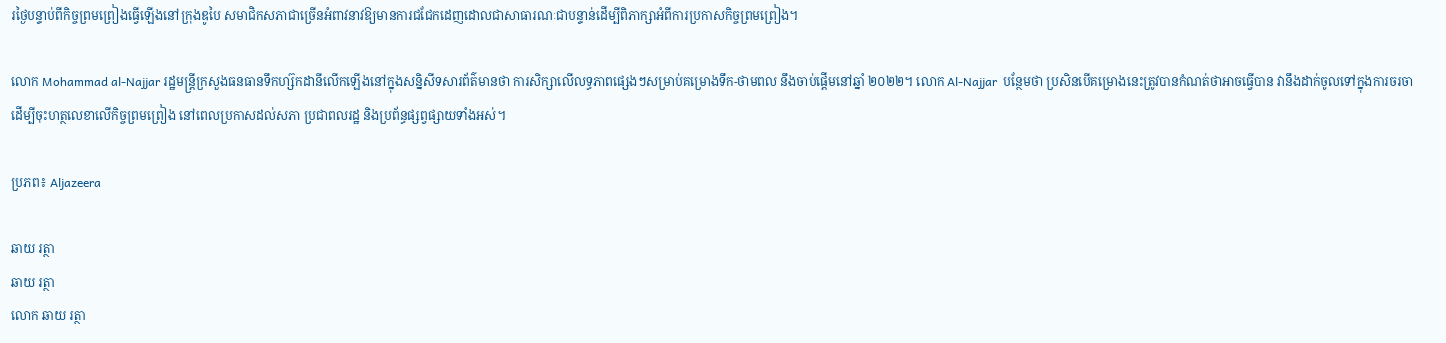រថ្ងៃបន្ទាប់ពីកិច្ចព្រមព្រៀងធ្វើឡើងនៅក្រុងឌូបៃ សមាជិកសភាជាច្រើនអំពាវនាវឱ្យមានការជជែកដេញដោលជាសាធារណៈជាបន្ទាន់ដើម្បីពិភាក្សាអំពីការប្រកាសកិច្ចព្រមព្រៀង។

លោក Mohammad al-Najjar រដ្ឋមន្ត្រីក្រសួងធនធានទឹកហ្ស៊កដានីលើកឡើងនៅក្នុងសន្និសីទសារព័ត៌មានថា ការសិក្សាលើលទ្ធភាពផ្សេងៗសម្រាប់គម្រោងទឹក-ថាមពល នឹងចាប់ផ្តើមនៅឆ្នាំ ២០២២។ លោក Al-Najjar  បន្ថែមថា ប្រសិនបើគម្រោងនេះត្រូវបានកំណត់ថាអាចធ្វើបាន វានឹងដាក់ចូលទៅក្នុងការចរចាដើម្បីចុះហត្ថលេខាលើកិច្ចព្រមព្រៀង នៅពេលប្រកាសដល់សភា ប្រជាពលរដ្ឋ និងប្រព័ន្ធផ្សព្វផ្សាយទាំងអស់។

ប្រភព៖ Aljazeera

ឆាយ រត្ថា
ឆាយ រត្ថា
លោក ឆាយ រត្ថា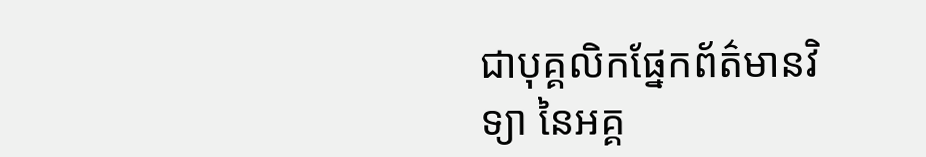ជាបុគ្គលិកផ្នែកព័ត៌មានវិទ្យា នៃអគ្គ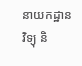នាយកដ្ឋានវិទ្យុ និ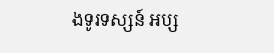ងទូរទស្សន៍ អប្ស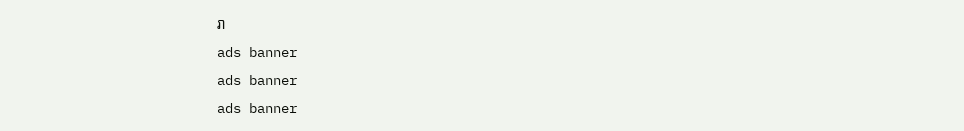រា
ads banner
ads banner
ads banner